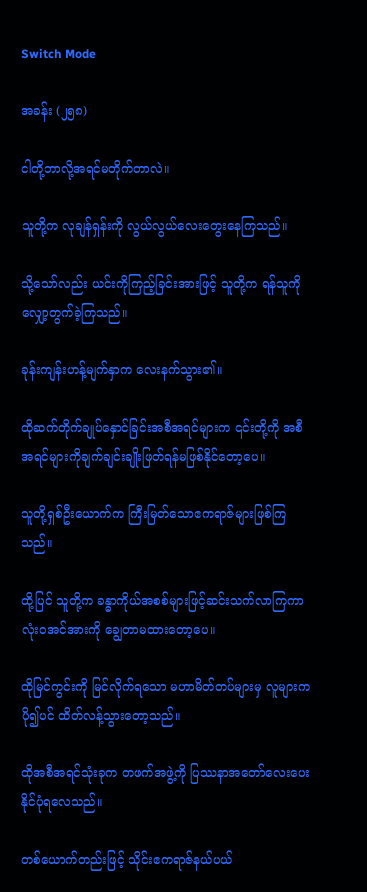Switch Mode

အခန်း (၂၅၈)

ငါတို့ဘာလို့အရင်မတိုက်တာလဲ။

သူတို့က လုချန်ရှန်းကို လွယ်လွယ်လေးတွေးနေကြသည်။

သို့သော်လည်း ယင်းကိုကြည့်ခြင်းအားဖြင့် သူတို့က ရန်သူကို လျှော့တွက်ခဲ့ကြသည်။

ခုန်းကျန်းဟန့်မျက်နှာက လေးနက်သွား၏။

ထိုဆက်တိုက်ချုပ်နှောင်ခြင်းအစီအရင်များက ၎င်းတို့ကို အစီအရင်များကိုချက်ချင်းချိုးဖြတ်ရန်မဖြစ်နိုင်တော့ပေ။

သူတို့ရှစ်ဦးယောက်က ကြီးမြတ်သောဧကရာဇ်များဖြစ်ကြသည်။

ထို့ပြင် သူတို့က ခန္ဓာကိုယ်အစစ်များဖြင့်ဆင်းသက်လာကြကာ လုံးဝအင်အားကို ချွေတာမထားတော့ပေ။

ထိုမြင်ကွင်းကို မြင်လိုက်ရသော မဟာမိတ်တပ်များမှ လူများက ပို၍ပင် ထိတ်လန့်သွားတော့သည်။

ထိုအစီအရင်သုံးခုက တဖက်အဖွဲ့ကို ပြဿနာအတော်လေးပေးနိုင်ပုံရလေသည်။

တစ်ယောက်တည်းဖြင့် သိုင်းဧကရာဇ်နယ်ပယ်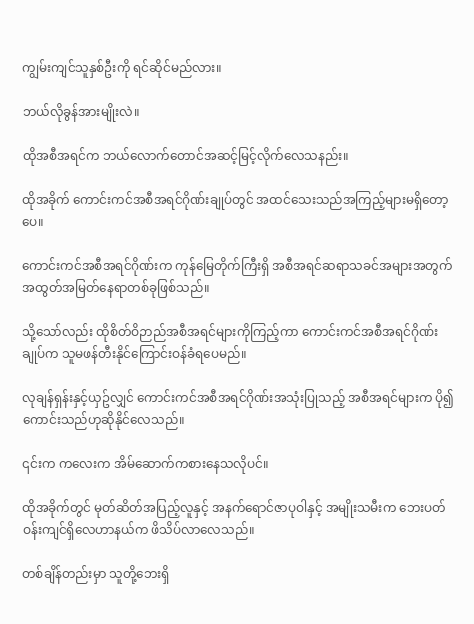ကျွမ်းကျင်သူနှစ်ဦးကို ရင်ဆိုင်မည်လား။

ဘယ်လိုခွန်အားမျိုးလဲ။

ထိုအစီအရင်က ဘယ်လောက်တောင်အဆင့်မြင့်လိုက်လေသနည်း။

ထိုအခိုက် ကောင်းကင်အစီအရင်ဂိုဏ်းချုပ်တွင် အထင်သေးသည်အကြည့်များမရှိတော့ပေ။

ကောင်းကင်အစီအရင်ဂိုဏ်းက ကုန်မြေတိုက်ကြီးရှိ အစီအရင်ဆရာသခင်အများအတွက် အထွတ်အမြတ်နေရာတစ်ခုဖြစ်သည်။

သို့သော်လည်း ထိုစိတ်ဝိဉာည်အစီအရင်များကိုကြည့်ကာ ကောင်းကင်အစီအရင်ဂိုဏ်းချုပ်က သူမဖန်တီးနိုင်ကြောင်းဝန်ခံရပေမည်။

လုချန်ရှန်းနှင့်ယှဥ်လျှင် ကောင်းကင်အစီအရင်ဂိုဏ်းအသုံးပြုသည့် အစီအရင်များက ပို၍ကောင်းသည်ဟုဆိုနိုင်လေသည်။

၎င်းက ကလေးက အိမ်ဆောက်ကစားနေသလိုပင်။

ထိုအခိုက်တွင် မုတ်ဆိတ်အပြည့်လူနှင့် အနက်ရောင်ဇာပုဝါနှင့် အမျိုးသမီးက ဘေးပတ်ဝန်းကျင်ရှိလေဟာနယ်က ဖိသိပ်လာလေသည်။

တစ်ချိန်တည်းမှာ သူတို့ဘေးရှိ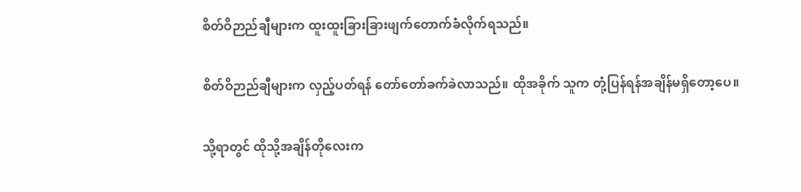စိတ်ဝိဉာည်ချီများက ထူးထူးခြားခြားဖျက်တောက်ခံလိုက်ရသည်။

စိတ်ဝိဉာည်ချီများက လှည့်ပတ်ရန် တော်တော်ခက်ခဲလာသည်။ ထိုအခိုက် သူက တုံ့ပြန်ရန်အချိန်မရှိတော့ပေ။

သို့ရာတွင် ထိုသို့အချိန်တိုလေးက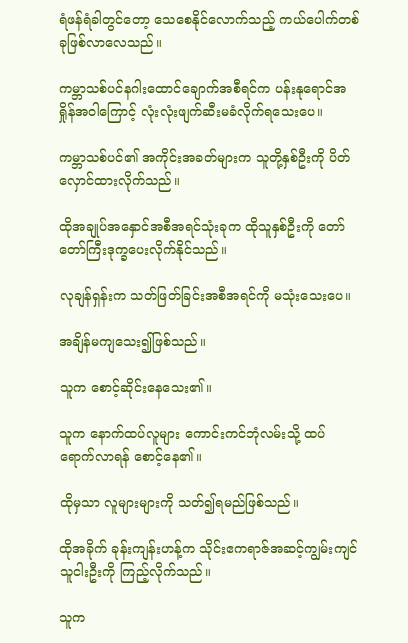ရံဖန်ရံခါတွင်တော့ သေစေနိုင်လောက်သည့် ကယ်ပေါက်တစ်ခုဖြစ်လာလေသည်။

ကမ္ဘာသစ်ပင်နဂါးထောင်ချောက်အစီရင်က ပန်းနုရောင်အရှိုန်အဝါကြောင့် လုံးလုံးဖျက်ဆီးမခံလိုက်ရသေးပေ။

ကမ္ဘာသစ်ပင်၏ အကိုင်းအခတ်များက သူတို့နှစ်ဦးကို ပိတ်လှောင်ထားလိုက်သည်။

ထိုအချုပ်အနှောင်အစီအရင်သုံးခုက ထိုသူနှစ်ဦးကို တော်တော်ကြီးဒုက္ခပေးလိုက်နိုင်သည်။

လုချန်ရှန်းက သတ်ဖြတ်ခြင်းအစီအရင်ကို မသုံးသေးပေ။

အချိန်မကျသေး၍ဖြစ်သည်။

သူက စောင့်ဆိုင်းနေသေး၏။

သူက နောက်ထပ်လူများ ကောင်းကင်ဘုံလမ်းသို့ ထပ်ရောက်လာရန် စောင့်နေ၏။

ထိုမှသာ လူများများကို သတ်၍ရမည်ဖြစ်သည်။

ထိုအခိုက် ခုန်းကျန်းဟန့်က သိုင်းဧကရာဇ်အဆင့်ကျွမ်းကျင်သူငါးဦးကို ကြည့်လိုက်သည်။

သူက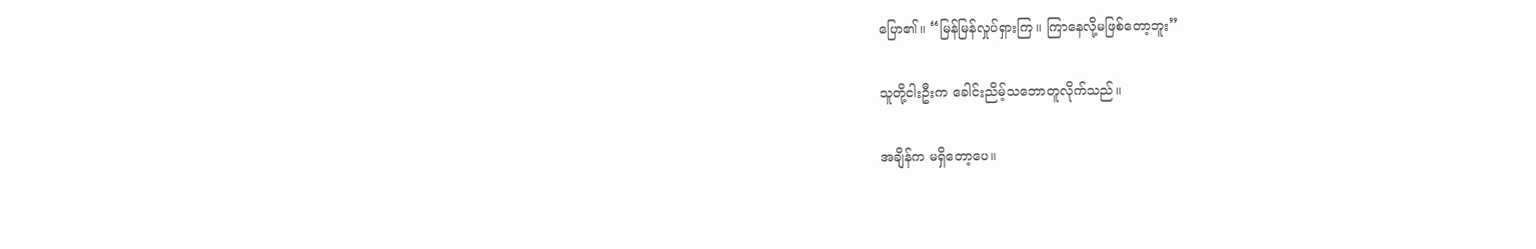ပြော၏။ “မြန်မြန်လှုပ်ရှားကြ။ ကြာနေလို့မဖြစ်တော့ဘူး”

သူတို့ငါးဦးက ခေါင်းညိမ့်သဘောတူလိုက်သည်။

အချိန်က မရှိတော့ပေ။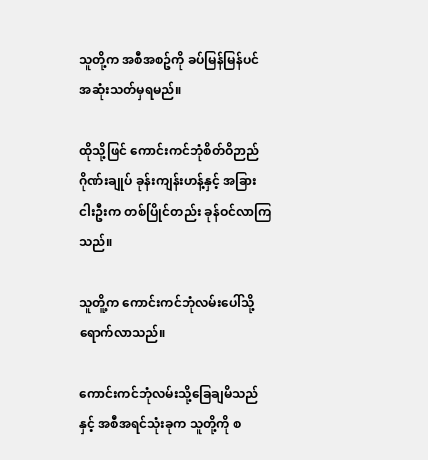သူတို့က အစီအစဥ်ကို ခပ်မြန်မြန်ပင် အဆုံးသတ်မှရမည်။

ထိုသို့ဖြင် ကောင်းကင်ဘုံစိတ်ဝိဉာည်ဂိုဏ်းချုပ် ခုန်းကျန်းဟန့်နှင့် အခြားငါးဦးက တစ်ပြိုင်တည်း ခုန်ဝင်လာကြသည်။

သူတိူ့က ကောင်းကင်ဘုံလမ်းပေါ်သို့ရောက်လာသည်။

ကောင်းကင်ဘုံလမ်းသို့ခြေချမိသည်နှင့် အစီအရင်သုံးခုက သူတို့ကို စ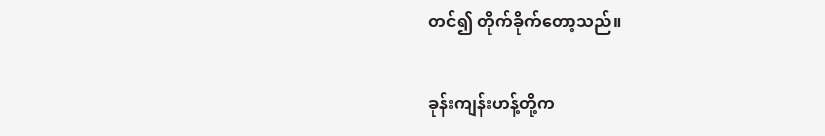တင်၍ တိုက်ခိုက်တော့သည်။

ခုန်းကျန်းဟန့်တို့က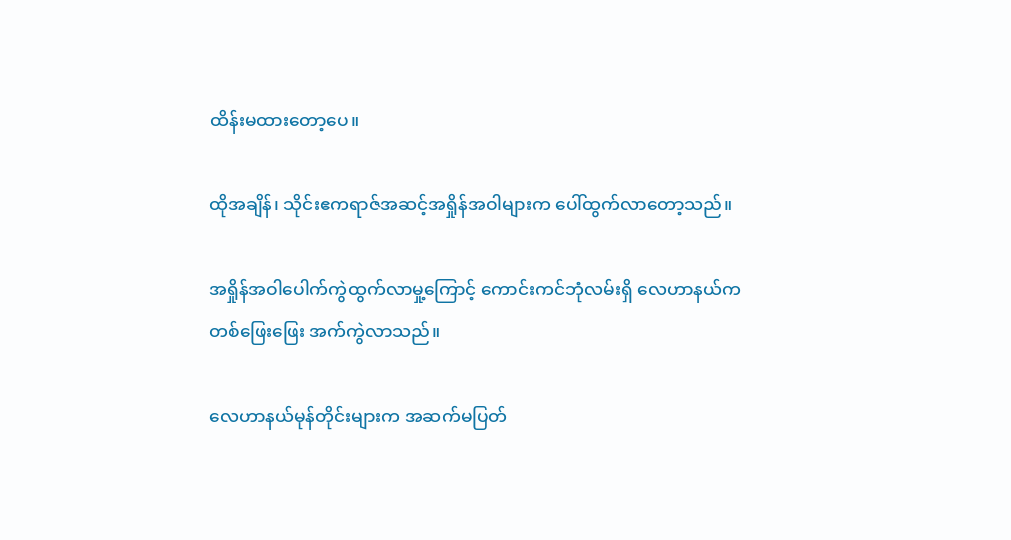ထိန်းမထားတော့ပေ။

ထိုအချိန်၊ သိုင်းဧကရာဇ်အဆင့်အရှိုန်အဝါများက ပေါ်ထွက်လာတော့သည်။

အရှိုန်အဝါပေါက်ကွဲထွက်လာမှု့ကြောင့် ကောင်းကင်ဘုံလမ်းရှိ လေဟာနယ်က တစ်ဖြေးဖြေး အက်ကွဲလာသည်။

လေဟာနယ်မုန်တိုင်းများက အဆက်မပြတ်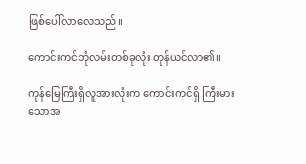ဖြစ်ပေါ်လာလေသည်။

ကောင်းကင်ဘုံလမ်းတစ်ခုလုံး တုန်ယင်လာ၏။

ကုန်မြေကြီးရှိလူအားလုံးက ကောင်းကင်ရှိ ကြီးမားသောအ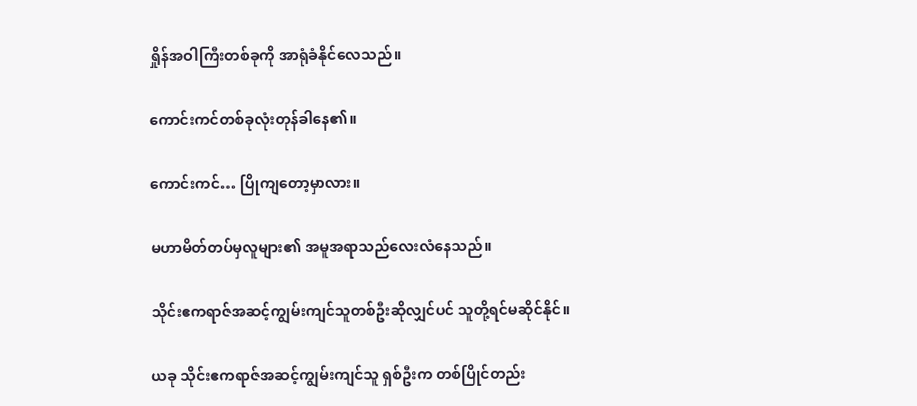ရှိုန်အဝါကြီးတစ်ခုကို အာရုံခံနိုင်လေသည်။

ကောင်းကင်တစ်ခုလုံးတုန်ခါနေ၏။

ကောင်းကင်… ပြိုကျတော့မှာလား။

မဟာမိတ်တပ်မှလူများ၏ အမူအရာသည်လေးလံနေသည်။

သိုင်းဧကရာဇ်အဆင့်ကျွမ်းကျင်သူတစ်ဦးဆိုလျှင်ပင် သူတို့ရင်မဆိုင်နိုင်။

ယခု သိုင်းဧကရာဇ်အဆင့်ကျွမ်းကျင်သူ ရှစ်ဦးက တစ်ပြိုင်တည်း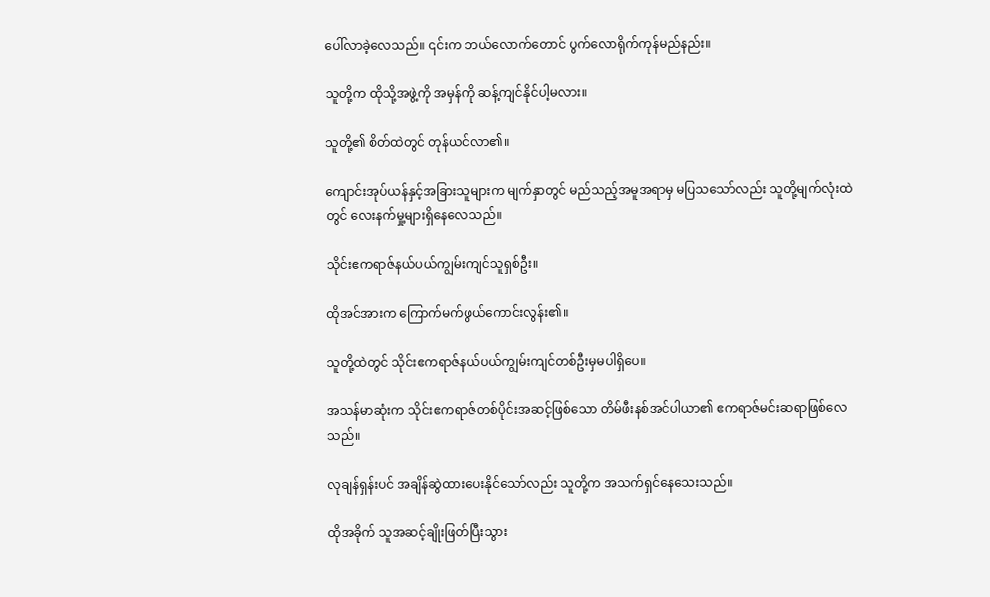ပေါ်လာခဲ့လေသည်။ ၎င်းက ဘယ်လောက်တောင် ပွက်လောရိုက်ကုန်မည်နည်း။

သူတို့က ထိုသို့အဖွဲ့ကို အမှန်ကို ဆန့်ကျင်နိုင်ပါ့မလား။

သူတို့၏ စိတ်ထဲတွင် တုန်ယင်လာ၏။

ကျောင်းအုပ်ယန်နှင့်အခြားသူများက မျက်နှာတွင် မည်သည့်အမူအရာမှ မပြသသော်လည်း သူတို့မျက်လုံးထဲတွင် လေးနက်မှု့များရှိနေလေသည်။

သိုင်းဧကရာဇ်နယ်ပယ်ကျွမ်းကျင်သူရှစ်ဦး။

ထိုအင်အားက ကြောက်မက်ဖွယ်ကောင်းလွန်း၏။

သူတို့ထဲတွင် သိုင်းဧကရာဇ်နယ်ပယ်ကျွမ်းကျင်တစ်ဦးမှမပါရှိပေ။

အသန်မာဆုံးက သိုင်းဧကရာဇ်တစ်ပိုင်းအဆင့်ဖြစ်သော တိမ်ဖီးနစ်အင်ပါယာ၏ ဧကရာဇ်မင်းဆရာဖြစ်လေသည်။

လုချန်ရှန်းပင် အချိန်ဆွဲထားပေးနိုင်သော်လည်း သူတို့က အသက်ရှင်နေသေးသည်။

ထိုအခိုက် သူအဆင့်ချိုးဖြတ်ပြီးသွား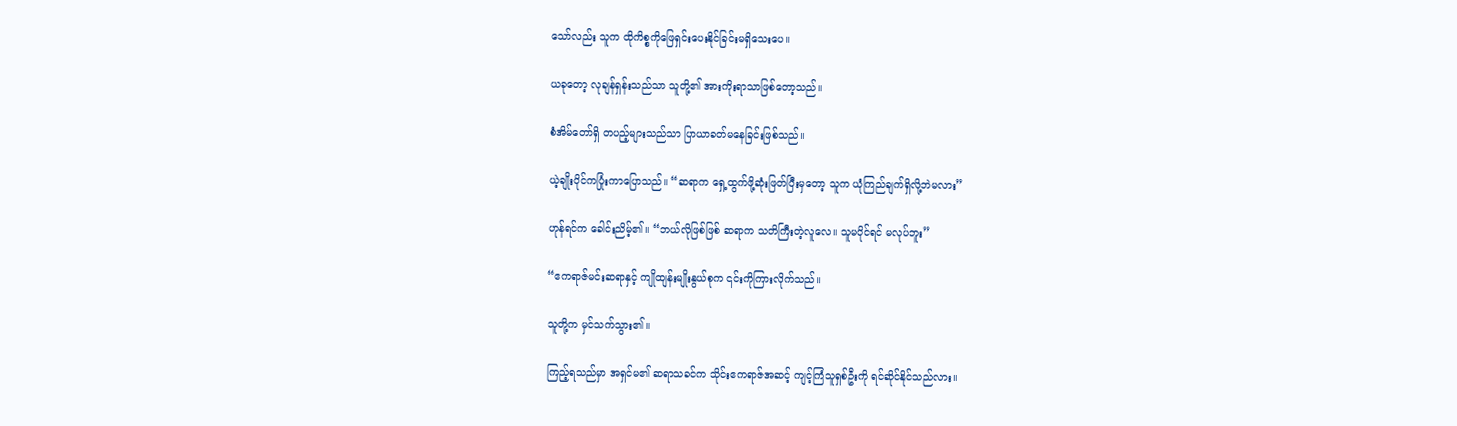သော်လည်း သူက ထိုကိစ္စကိုဖြေရှင်းပေးနိုင်ခြင်းမရှိသေးပေ။

ယခုတော့ လုချန်ရှန်းသည်သာ သူတို့၏ အားကိုးရာသာဖြစ်တော့သည်။

စံအိမ်တော်ရှိ တပည့်များသည်သာ ပြာယာခတ်မနေခြင်းဖြစ်သည်။

ယဲ့ချိုးပိုင်ကပြုံးကာပြောသည်။ “ဆရာက ရှေ့ထွက်ဖို့ဆုံးဖြတ်ပြီးမှတော့ သူက ယုံကြည်ချက်ရှိလို့ဘဲမလား”

ဟုန်ရင်က ခေါင်းညိမ့်၏။ “ဘယ်လိုဖြစ်ဖြစ် ဆရာက သတိကြီးတဲ့လူလေ။ သူမပိုင်ရင် မလုပ်ဘူး”

“ဧကရာဇ်မင်းဆရာနှင့် ကျိုထျန်းမျိုးနွယ်စုက ၎င်းကိုကြားလိုက်သည်။

သူတို့က မှင်သက်သွား၏။

ကြည့်ရသည်မှာ အရှင်မ၏ ဆရာသခင်က သိုင်းဧကရာဇ်အဆင့် ကျင့်ကြံသူရှစ်ဦးကို ရင်ဆိုင်နိုင်သည်လား။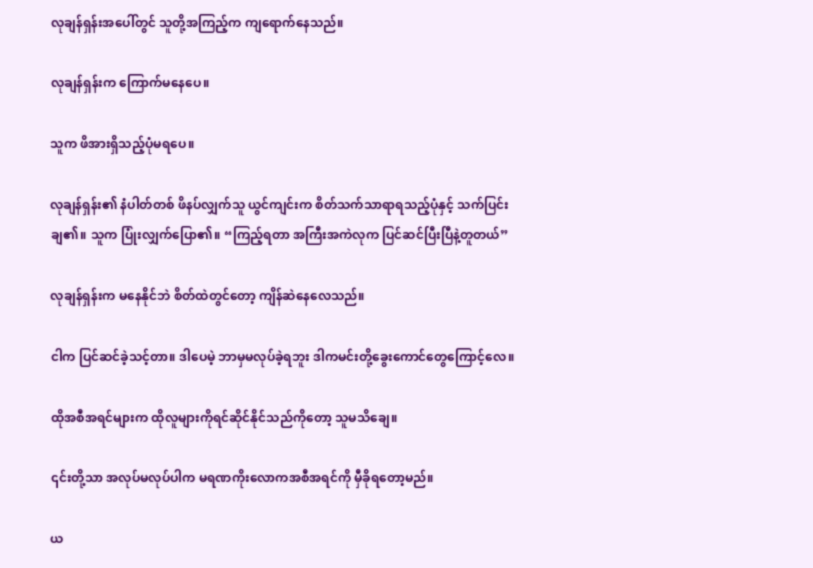လုချန်ရှန်းအပေါ်တွင် သူတို့အကြည့်က ကျရောက်နေသည်။

လုချန်ရှန်းက ကြောက်မနေပေ။

သူက ဖိအားရှိသည့်ပုံမရပေ။

လုချန်ရှန်း၏ နံပါတ်တစ် ဖိနပ်လျှက်သူ ယွင်ကျင်းက စိတ်သက်သာရာရသည့်ပုံနှင့် သက်ပြင်းချ၏။ သူက ပြုံးလျှက်ပြော၏။ “ကြည့်ရတာ အကြီးအကဲလုက ပြင်ဆင်ပြီးပြီနဲ့တူတယ်”

လုချန်ရှန်းက မနေနိုင်ဘဲ စိတ်ထဲတွင်တော့ ကျိန်ဆဲနေလေသည်။

ငါက ပြင်ဆင်ခဲ့သင့်တာ။ ဒါပေမဲ့ ဘာမှမလုပ်ခဲ့ရဘူး ဒါကမင်းတို့ခွေးကောင်တွေကြောင့်လေ။

ထိုအစီအရင်များက ထိုလူများကိုရင်ဆိုင်နိုင်သည်ကိုတော့ သူမသိချေ။

၎င်းတို့သာ အလုပ်မလုပ်ပါက မရဏကိုးလောကအစီအရင်ကို မှီခိုရတော့မည်။

ယ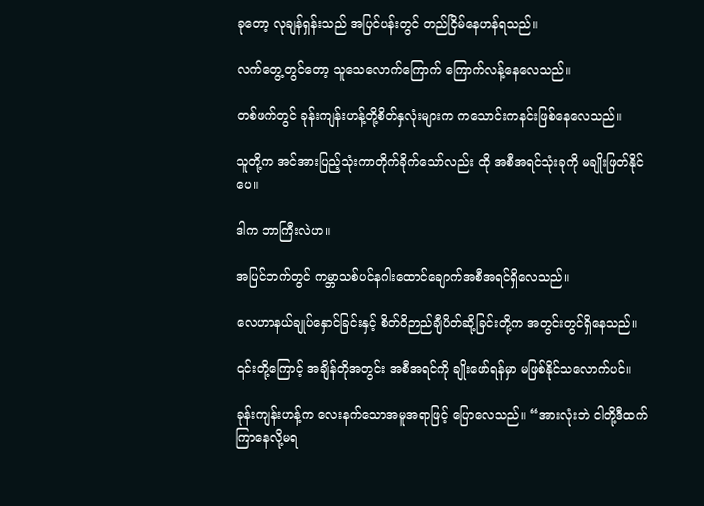ခုတော့ လုချန်ရှန်းသည် အပြင်ပန်းတွင် တည်ငြိမ်နေဟန်ရသည်။

လက်တွေ့တွင်တော့ သူသေလောက်ကြောက် ကြောက်လန့်နေလေသည်။

တစ်ဖက်တွင် ခုန်းကျန်းဟန့်တို့စိတ်နှလုံးများက ကသောင်းကနင်းဖြစ်နေလေသည်။

သူတို့က အင်အားပြည့်သုံးကာတိုက်ခိုက်သော်လည်း ထို အစီအရင်သုံးခုကို မချိုးဖြတ်နိုင်ပေ။

ဒါက ဘာကြီးလဲဟ။

အပြင်ဘက်တွင် ကမ္ဘာသစ်ပင်နဂါးထောင်ချောက်အစီအရင်ရှိလေသည်။

လေဟာနယ်ချုပ်နှောင်ခြင်းနှင့် စိတ်ဝိဉာည်ချီပိတ်ဆို့ခြင်းတို့က အတွင်းတွင်ရှိနေသည်။

၎င်းတို့ကြောင့် အချိန်တိုအတွင်း အစီအရင်ကို ချိုးဖော်ရန်မှာ မဖြစ်နိုင်သလောက်ပင်။

ခုန်းကျန်းဟန့်က လေးနက်သောအမူအရာဖြင့် ပြောလေသည်။ “အားလုံးဘဲ ငါတို့ဒီထက်ကြာနေလို့မရ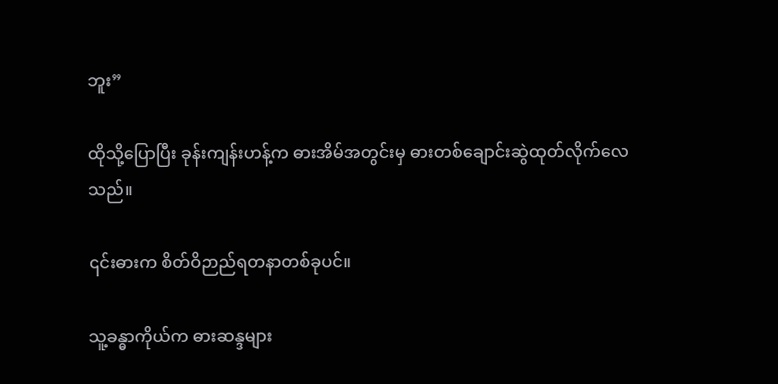ဘူး”

ထိုသို့ပြောပြီး ခုန်းကျန်းဟန့်က ဓားအိမ်အတွင်းမှ ဓားတစ်ချောင်းဆွဲထုတ်လိုက်လေသည်။

၎င်းဓားက စိတ်ဝိဉာည်ရတနာတစ်ခုပင်။

သူ့ခန္ဓာကိုယ်က ဓားဆန္ဒများ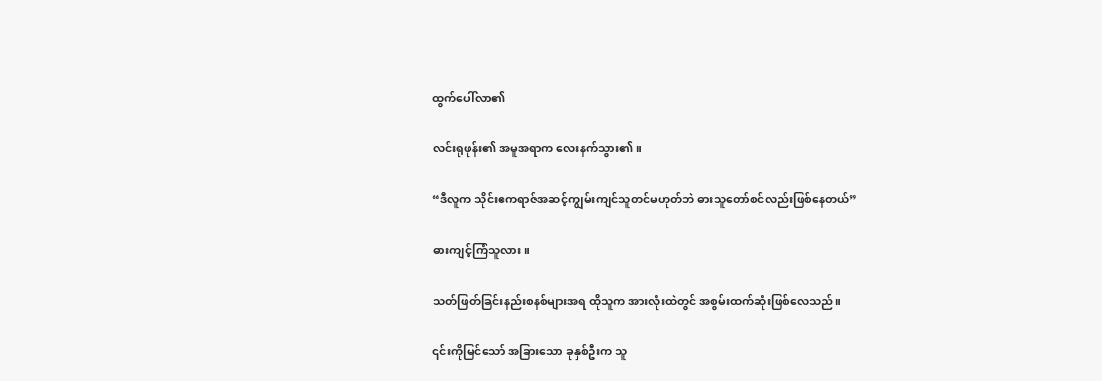ထွက်ပေါ်လာ၏

လင်းရုဖုန်း၏ အမူအရာက လေးနက်သွား၏။

“ဒီလူက သိုင်းဧကရာဇ်အဆင့်ကျွမ်းကျင်သူတင်မဟုတ်ဘဲ ဓားသူတော်စင်လည်းဖြစ်နေတယ်”

ဓားကျင့်ကြံသူလား။

သတ်ဖြတ်ခြင်းနည်းစနစ်များအရ ထိုသူက အားလုံးထဲတွင် အစွမ်းထက်ဆုံးဖြစ်လေသည်။

၎င်းကိုမြင်သော် အခြားသော ခုနှစ်ဦးက သူ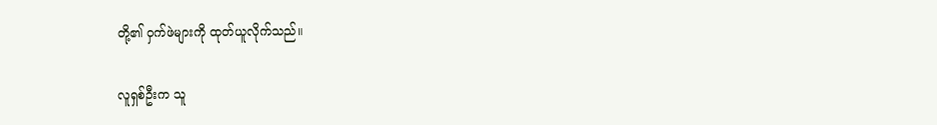တို့၏ ဝှက်ဖဲများကို ထုတ်ယူလိုက်သည်။

လူရှစ်ဦးက သူ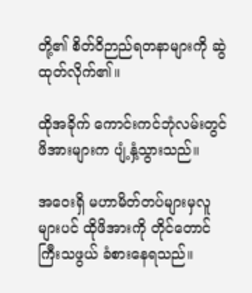တို့၏ စိတ်ဝိဉာည်ရတနာများကို ဆွဲထုတ်လိုက်၏။

ထိုအခိုက် ကောင်းကင်ဘုံလမ်းတွင် ဖိအားများက ပျံ့နှံ့သွားသည်။

အဝေးရှိ မဟာမိတ်တပ်များမှလူများပင် ထိုဖိအားကို တိုင်တောင်ကြီးသဖွယ် ခံစားနေရသည်။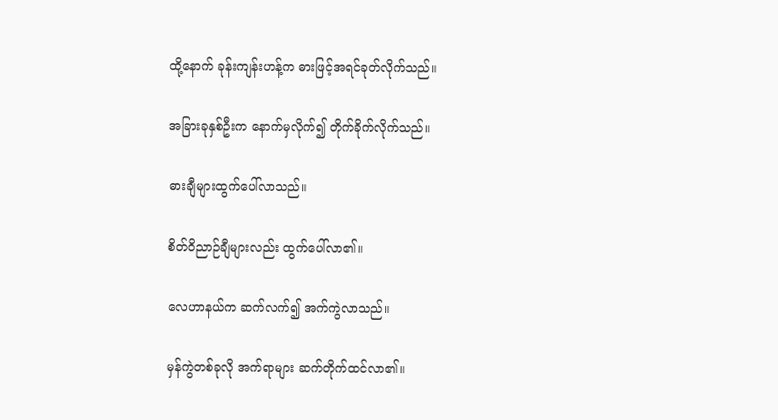ထို့နောက် ခုန်းကျန်းဟန့်က ဓားဖြင့်အရင်ခုတ်လိုက်သည်။

အခြားခုနှစ်ဦးက နောက်မှလိုက်၍ တိုက်ခိုက်လိုက်သည်။

ဓားချီများထွက်ပေါ်လာသည်။

စိတ်ဝိညာဉ်ချီများလည်း ထွက်ပေါ်လာ၏။

လေဟာနယ်က ဆက်လက်၍ အက်ကွဲလာသည်။

မှန်ကွဲတစ်ခုလို အက်ရာများ ဆက်တိုက်ထင်လာ၏။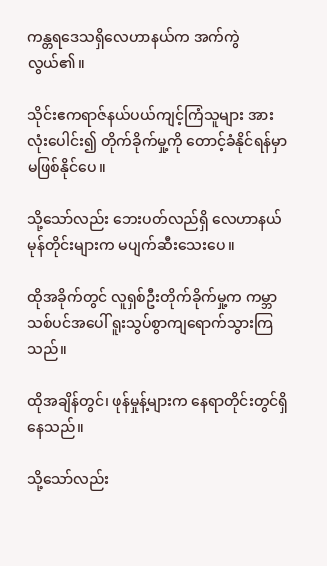ကန္တရဒေသရှိလေဟာနယ်က အက်ကွဲလွယ်၏။

သိုင်းဧကရာဇ်နယ်ပယ်ကျင့်ကြံသူများ အားလုံးပေါင်း၍ တိုက်ခိုက်မှု့ကို တောင့်ခံနိုင်ရန်မှာ မဖြစ်နိုင်ပေ။

သို့သော်လည်း ဘေးပတ်လည်ရှိ လေဟာနယ်မုန်တိုင်းများက မပျက်ဆီးသေးပေ။

ထိုအခိုက်တွင် လူရှစ်ဦးတိုက်ခိုက်မှု့က ကမ္ဘာသစ်ပင်အပေါ် ရူးသွပ်စွာကျရောက်သွားကြသည်။

ထိုအချိန်တွင်၊ ဖုန်မှုန့်များက နေရာတိုင်းတွင်ရှိနေသည်။

သို့သော်လည်း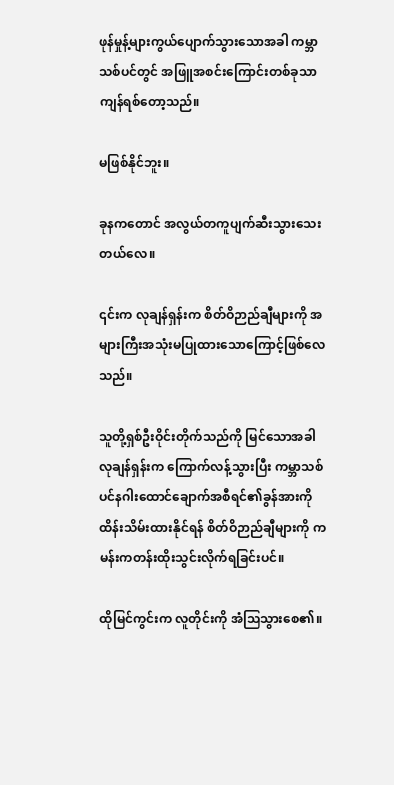ဖုန်မှုန့်များကွယ်ပျောက်သွားသောအခါ ကမ္ဘာသစ်ပင်တွင် အဖြူအစင်းကြောင်းတစ်ခုသာကျန်ရစ်တော့သည်။

မဖြစ်နိုင်ဘူး။

ခုနကတောင် အလွယ်တကူပျက်ဆီးသွားသေးတယ်လေ။

၎င်းက လုချန်ရှန်းက စိတ်ဝိဉာည်ချီများကို အများကြီးအသုံးမပြုထားသောကြောင့်ဖြစ်လေသည်။

သူတို့ရှစ်ဦးဝိုင်းတိုက်သည်ကို မြင်သောအခါ လုချန်ရှန်းက ကြောက်လန့်သွားပြီး ကမ္ဘာသစ်ပင်နဂါးထောင်ချောက်အစီရင်၏ခွန်အားကိုထိန်းသိမ်းထားနိုင်ရန် စိတ်ဝိဉာည်ချီများကို ကမန်းကတန်းထိုးသွင်းလိုက်ရခြင်းပင်။

ထိုမြင်ကွင်းက လူတိုင်းကို အံသြသွားစေ၏။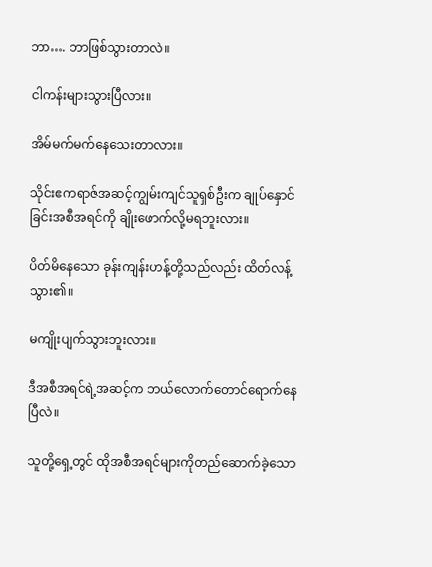ဘာ…. ဘာဖြစ်သွားတာလဲ။

ငါကန်းများသွားပြီလား။

အိမ်မက်မက်နေသေးတာလား။

သိုင်းဧကရာဇ်အဆင့်ကျွမ်းကျင်သူရှစ်ဦးက ချုပ်နှောင်ခြင်းအစီအရင်ကို ချိုးဖောက်လို့မရဘူးလား။

ပိတ်မိနေသော ခုန်းကျန်းဟန့်တို့သည်လည်း ထိတ်လန့်သွား၏။

မကျိုးပျက်သွားဘူးလား။

ဒီအစီအရင်ရဲ့အဆင့်က ဘယ်လောက်တောင်ရောက်နေပြီလဲ။

သူတို့ရှေ့တွင် ထိုအစီအရင်များကိုတည်ဆောက်ခဲ့သော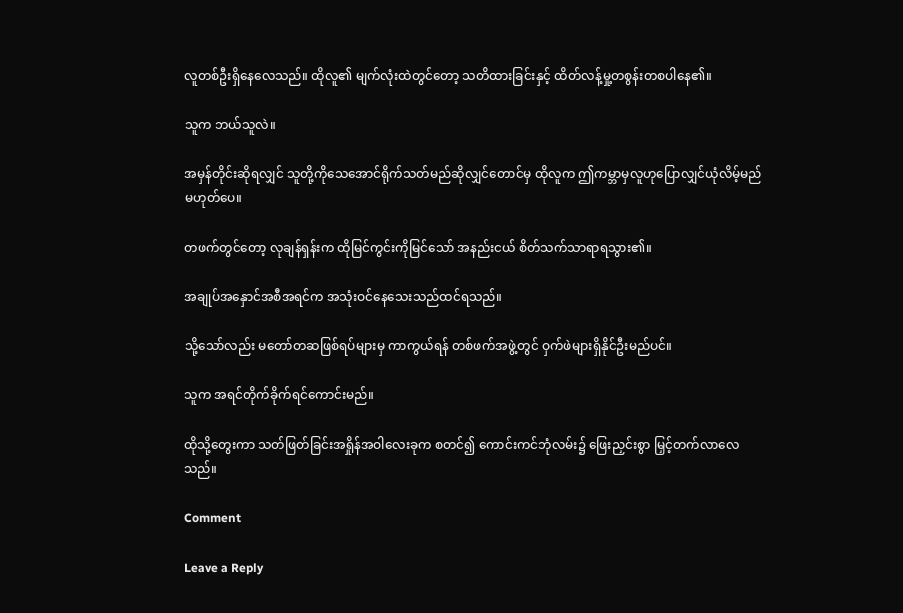လူတစ်ဦးရှိနေလေသည်။ ထိုလူ၏ မျက်လုံးထဲတွင်တော့ သတိထားခြင်းနှင့် ထိတ်လန့်မှု့တစွန်းတစပါနေ၏။

သူက ဘယ်သူလဲ။

အမှန်တိုင်းဆိုရလျှင် သူတို့ကိုသေအောင်ရိုက်သတ်မည်ဆိုလျှင်တောင်မှ ထိုလူက ဤကမ္ဘာမှလူဟုပြောလျှင်ယုံလိမ့်မည်မဟုတ်ပေ။

တဖက်တွင်တော့ လုချန်ရှန်းက ထိုမြင်ကွင်းကိုမြင်သော် အနည်းငယ် စိတ်သက်သာရာရသွား၏။

အချုပ်အနှောင်အစီအရင်က အသုံးဝင်နေသေးသည်ထင်ရသည်။

သို့သော်လည်း မတော်တဆဖြစ်ရပ်များမှ ကာကွယ်ရန် တစ်ဖက်အဖွဲ့တွင် ဝှက်ဖဲများရှိနိုင်ဦးမည်ပင်။

သူက အရင်တိုက်ခိုက်ရင်ကောင်းမည်။

ထိုသို့တွေးကာ သတ်ဖြတ်ခြင်းအရှိုန်အဝါလေးခုက စတင်၍ ကောင်းကင်ဘုံလမ်း၌ ဖြေးညှင်းစွာ မြှင့်တက်လာလေသည်။

Comment

Leave a Reply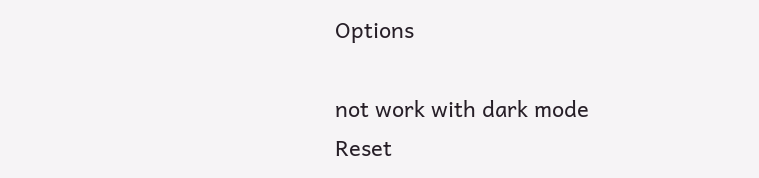Options

not work with dark mode
Reset